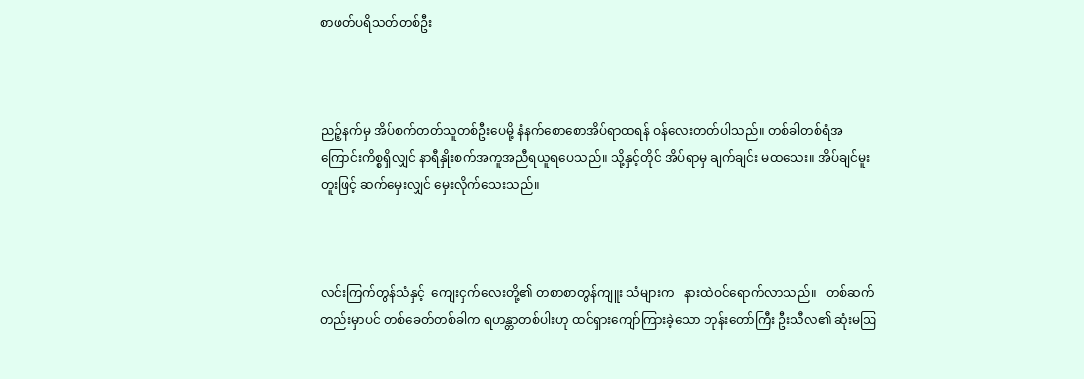စာဖတ်ပရိသတ်တစ်ဦး



ညဉ့်နက်မှ အိပ်စက်တတ်သူတစ်ဦးပေမို့ နံနက်စောစောအိပ်ရာထရန် ဝန်လေးတတ်ပါသည်။ တစ်ခါတစ်ရံအကြောင်းကိစ္စရှိလျှင် နာရီနှိုးစက်အကူအညီရယူရပေသည်။ သို့နှင့်တိုင် အိပ်ရာမှ ချက်ချင်း မထသေး။ အိပ်ချင်မူးတူးဖြင့် ဆက်မှေးလျှင် မှေးလိုက်သေးသည်။



လင်းကြက်တွန်သံနှင့်  ကျေးငှက်လေးတို့၏ တစာစာတွန်ကျူး သံများက   နားထဲဝင်ရောက်လာသည်။   တစ်ဆက်တည်းမှာပင် တစ်ခေတ်တစ်ခါက ရဟန္တာတစ်ပါးဟု ထင်ရှားကျော်ကြားခဲ့သော ဘုန်းတော်ကြီး ဦးသီလ၏ ဆုံးမဩ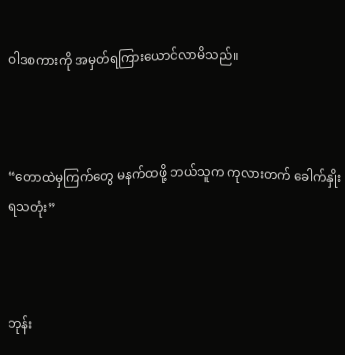ဝါဒစကားကို အမှတ်ရကြားယောင်လာမိသည်။



“တောထဲမှကြက်တွေ မနက်ထဖို့ ဘယ်သူက ကုလားတက် ခေါက်နှိုးရသတုံး”



ဘုန်း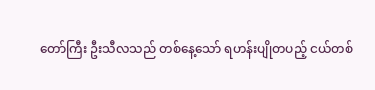တော်ကြီး ဦးသီလသည် တစ်နေ့သော် ရဟန်းပျိုတပည့် ငယ်တစ်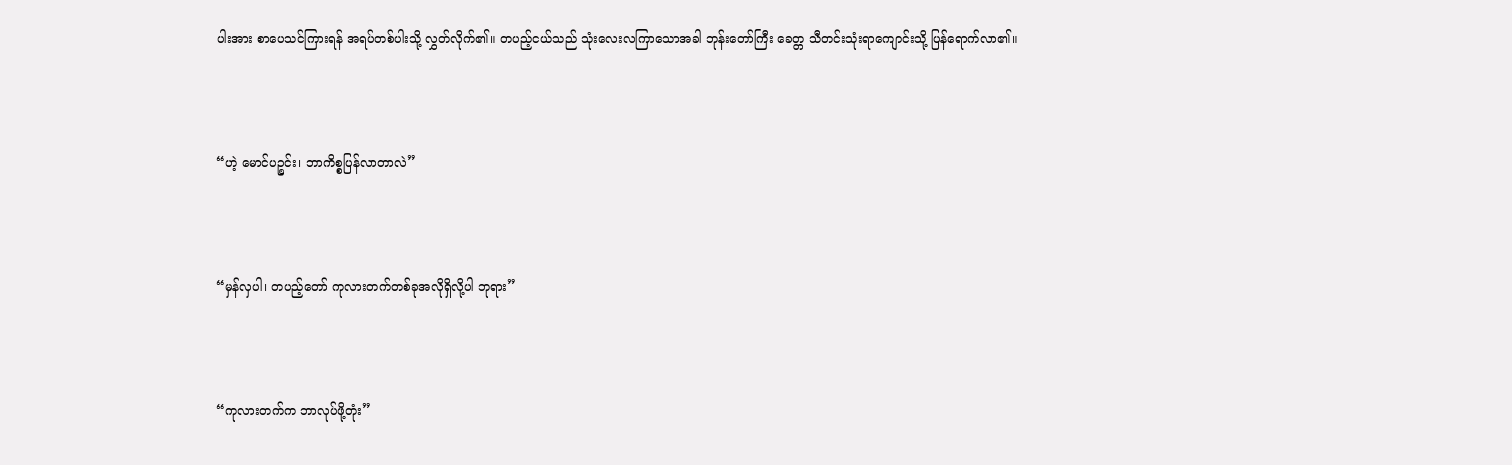ပါးအား စာပေသင်ကြားရန် အရပ်တစ်ပါးသို့ လွှတ်လိုက်၏။ တပည့်ငယ်သည် သုံးလေးလကြာသောအခါ ဘုန်းတော်ကြီး ခေတ္တ သီတင်းသုံးရာကျောင်းသို့ ပြန်ရောက်လာ၏။



“ဟဲ့ မောင်ပဉ္စင်း၊ ဘာကိစ္စပြန်လာတာလဲ”



“မှန်လှပါ၊ တပည့်တော် ကုလားတက်တစ်ခုအလိုရှိလို့ပါ ဘုရား”



“ကုလားတက်က ဘာလုပ်ဖို့တုံး”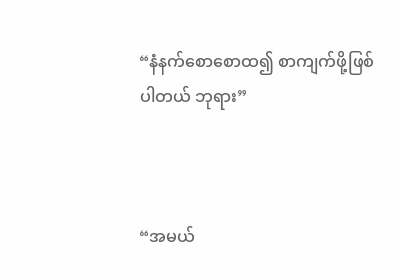“နံနက်စောစောထ၍ စာကျက်ဖို့ဖြစ်ပါတယ် ဘုရား”



“အမယ်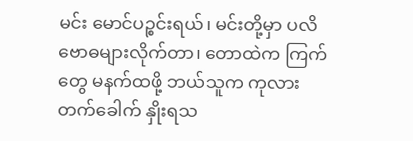မင်း မောင်ပဉ္စင်းရယ်၊ မင်းတို့မှာ ပလိဗောဓများလိုက်တာ၊ တောထဲက ကြက်တွေ မနက်ထဖို့ ဘယ်သူက ကုလားတက်ခေါက် နှိုးရသ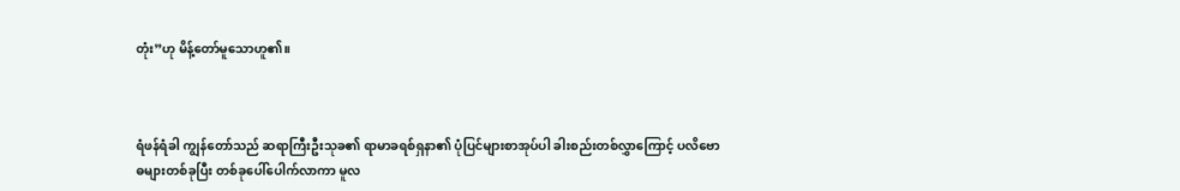တုံး”ဟု မိန့်တော်မူသောဟူ၏။



ရံဖန်ရံခါ ကျွန်တော်သည် ဆရာကြီးဦးသုခ၏ ရာမာခရစ်ရှနာ၏ ပုံပြင်များစာအုပ်ပါ ခါးစည်းတစ်လွှာကြောင့် ပလိဗောဓများတစ်ခုပြီး တစ်ခုပေါ်ပေါက်လာကာ မူလ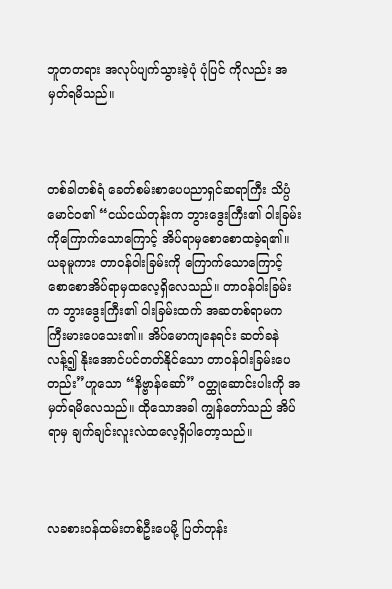ဘူတတရား အလုပ်ပျက်သွားခဲ့ပုံ ပုံပြင် ကိုလည်း အမှတ်ရမိသည်။



တစ်ခါတစ်ရံ ခေတ်စမ်းစာပေပညာရှင်ဆရာကြီး သိပ္ပံမောင်ဝ၏ “ငယ်ငယ်တုန်းက ဘွားဒွေးကြီး၏ ဝါးခြမ်းကိုကြောက်သောကြောင့် အိပ်ရာမှစောစောထခဲ့ရ၏။ ယခုမူကား တာဝန်ဝါးခြမ်းကို ကြောက်သောကြောင့် စောစောအိပ်ရာမှထလေ့ရှိလေသည်။ တာဝန်ဝါးခြမ်းက ဘွားဒွေးကြီး၏ ဝါးခြမ်းထက် အဆတစ်ရာမက ကြီးမားပေသေး၏။ အိပ်မောကျနေရင်း ဆတ်ခနဲလန့်၍ နိုးအောင်ပင်တတ်နိုင်သော တာဝန်ဝါးခြမ်းပေတည်း”ဟူသော “နိဗ္ဗာန်ဆော်” ဝတ္ထုဆောင်းပါးကို အမှတ်ရမိလေသည်။ ထိုသောအခါ ကျွန်တော်သည် အိပ်ရာမှ ချက်ချင်းလူးလဲထလေ့ရှိပါတော့သည်။



လခစားဝန်ထမ်းတစ်ဦးပေမို့ ပြတ်တုန်း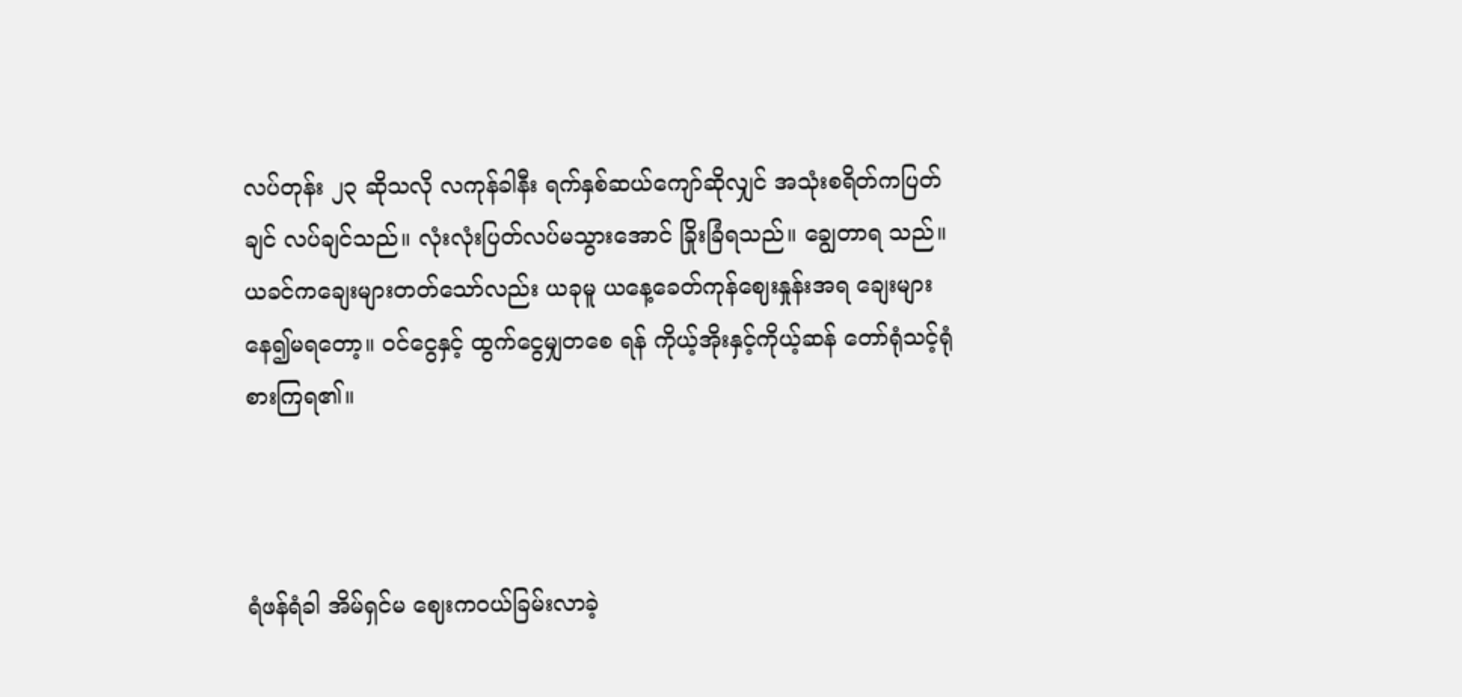လပ်တုန်း ၂၃ ဆိုသလို လကုန်ခါနီး ရက်နှစ်ဆယ်ကျော်ဆိုလျှင် အသုံးစရိတ်ကပြတ်ချင် လပ်ချင်သည်။ လုံးလုံးပြတ်လပ်မသွားအောင် ခြိုးခြံရသည်။ ချွေတာရ သည်။ ယခင်ကချေးများတတ်သော်လည်း ယခုမူ ယနေ့ခေတ်ကုန်ဈေးနှုန်းအရ ချေးများနေ၍မရတော့။ ဝင်ငွေနှင့် ထွက်ငွေမျှတစေ ရန် ကိုယ့်အိုးနှင့်ကိုယ့်ဆန် တော်ရုံသင့်ရုံစားကြရ၏။



ရံဖန်ရံခါ အိမ်ရှင်မ ဈေးကဝယ်ခြမ်းလာခဲ့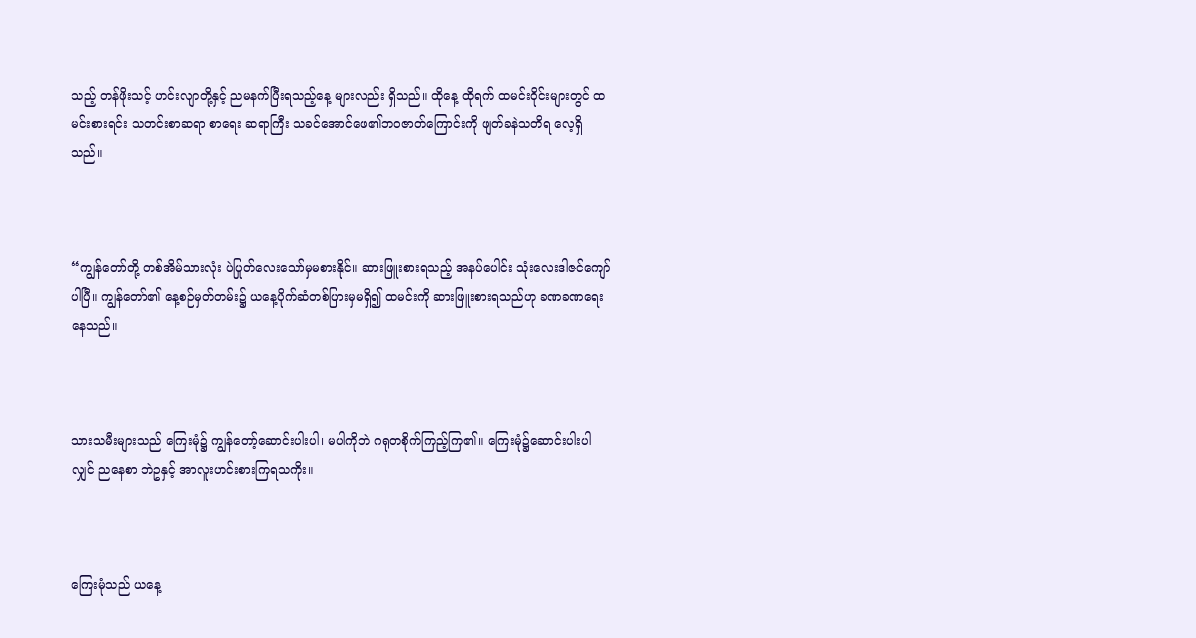သည့် တန်ဖိုးသင့် ဟင်းလျာတို့နှင့် ညမနက်ပြီးရသည့်နေ့ များလည်း ရှိသည်။ ထိုနေ့ ထိုရက် ထမင်းဝိုင်းများတွင် ထမင်းစားရင်း သတင်းစာဆရာ စာရေး ဆရာကြီး သခင်အောင်ဖေ၏ဘဝဇာတ်ကြောင်းကို ဖျတ်ခနဲသတိရ လေ့ရှိသည်။



“ကျွန်တော်တို့ တစ်အိမ်သားလုံး ပဲပြုတ်လေးသော်မှမစားနိုင်။ ဆားဖြူးစားရသည့် အနပ်ပေါင်း သုံးလေးဒါဇင်ကျော်ပါပြီ။ ကျွန်တော်၏ နေ့စဉ်မှတ်တမ်း၌ ယနေ့ပိုက်ဆံတစ်ပြားမှမရှိ၍ ထမင်းကို ဆားဖြူးစားရသည်ဟု ခဏခဏရေးနေသည်။



သားသမီးများသည် ကြေးမုံ၌ ကျွန်တော့်ဆောင်းပါးပါ၊ မပါကိုဘဲ ဂရုတစိုက်ကြည့်ကြ၏။ ကြေးမုံ၌ဆောင်းပါးပါလျှင် ညနေစာ ဘဲဥနှင့် အာလူးဟင်းစားကြရသကိုး။



ကြေးမုံသည် ယနေ့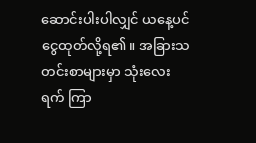ဆောင်းပါးပါလျှင် ယနေ့ပင်ငွေထုတ်လို့ရ၏။ အခြားသတင်းစာများမှာ သုံးလေးရက် ကြာ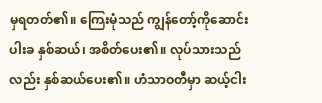မှရတတ်၏။ ကြေးမုံသည် ကျွန်တော့်ကိုဆောင်းပါးခ နှစ်ဆယ်၊ အစိတ်ပေး၏။ လုပ်သားသည်လည်း နှစ်ဆယ်ပေး၏။ ဟံသာဝတီမှာ ဆယ့်ငါး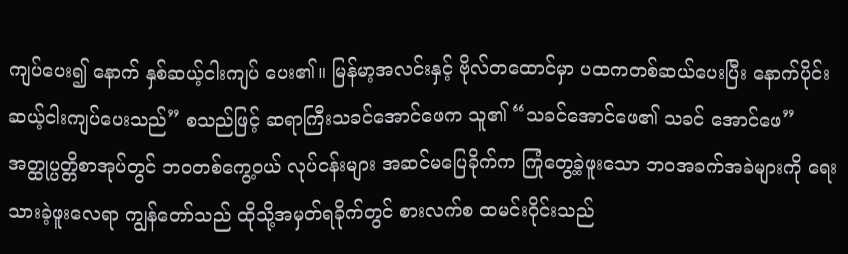ကျပ်ပေး၍ နောက် နှစ်ဆယ့်ငါးကျပ် ပေး၏။ မြန်မာ့အလင်းနှင့် ဗိုလ်တထောင်မှာ ပထကတစ်ဆယ်ပေးပြီး နောက်ပိုင်း ဆယ့်ငါးကျပ်ပေးသည်” စသည်ဖြင့် ဆရာကြီးသခင်အောင်ဖေက သူ၏ “သခင်အောင်ဖေ၏ သခင် အောင်ဖေ” အတ္ထုပ္ပတ္တိစာအုပ်တွင် ဘဝတစ်ကွေ့ဝယ် လုပ်ငန်းများ အဆင်မပြေခိုက်က ကြုံတွေ့ခဲ့ဖူးသော ဘဝအခက်အခဲများကို ရေးသားခဲ့ဖူးလေရာ ကျွန်တော်သည် ထိုသို့အမှတ်ရခိုက်တွင် စားလက်စ ထမင်းဝိုင်းသည်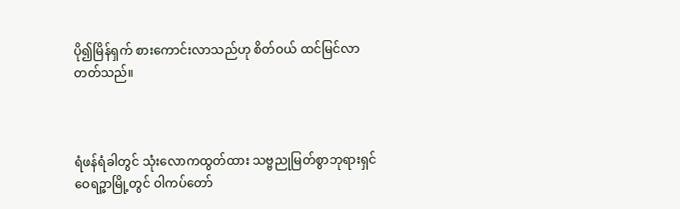ပို၍မြိန်ရှက် စားကောင်းလာသည်ဟု စိတ်ဝယ် ထင်မြင်လာတတ်သည်။



ရံဖန်ရံခါတွင် သုံးလောကထွတ်ထား သဗ္ဗညုမြတ်စွာဘုရားရှင် ဝေရဉ္ဇာမြို့တွင် ဝါကပ်တော်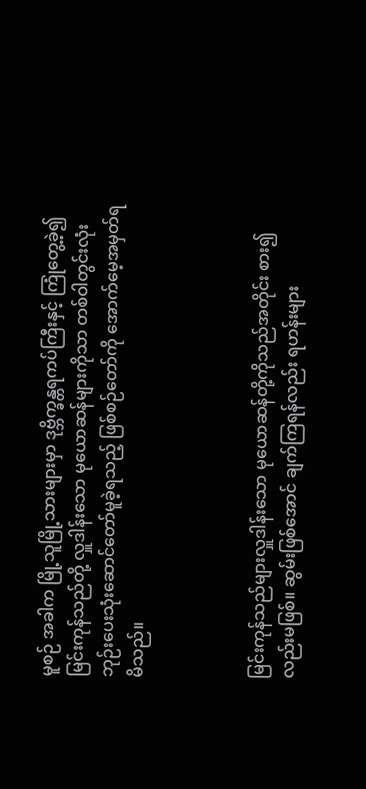မူစဉ် အခါက မြို့သူမြို့သားများမှာ ဒုဗ္ဘိက္ခန္တရကပ်ကြီးနှင့် ကြုံတွေ့ခဲ့၍ မြင်းကုန်သည်တို့ လှူဒါန်းသော မုယောဆန်များကိုသာ တစ်ဝါတွင်းလုံး ဘုဉ်းပေးသုံးဆောင်တော်မူခဲ့ရသည့် ဖြစ်စဉ်တော်ကို အောက်မေ့အမှတ်ရမိသည်။



မြင်းကုန်သည်များလှူဒါန်းသော မုယောဆန်တို့ကိုသည်အတိုင်း စား၍လည်းမဖြစ်။ ဆွမ်းဖြစ်အောင် ချက်ကြရန်လည်း ရဟန်းများ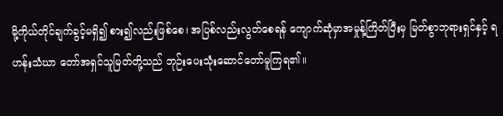မို့ကိုယ်တိုင်ချက်ခွင့်မရှိ၍ စား၍လည်းဖြစ်စေ၊ အပြစ်လည်းလွတ်စေရန် ကျောက်ဆုံမှာအမှုန့်ကြိတ်ပြီးမှ မြတ်စွာဘုရားရှင်နှင့် ရဟန်းသံဃာ တော်အရှင်သူမြတ်တို့သည် ဘုဉ်းပေးသုံးဆောင်တော်မူကြရ၏။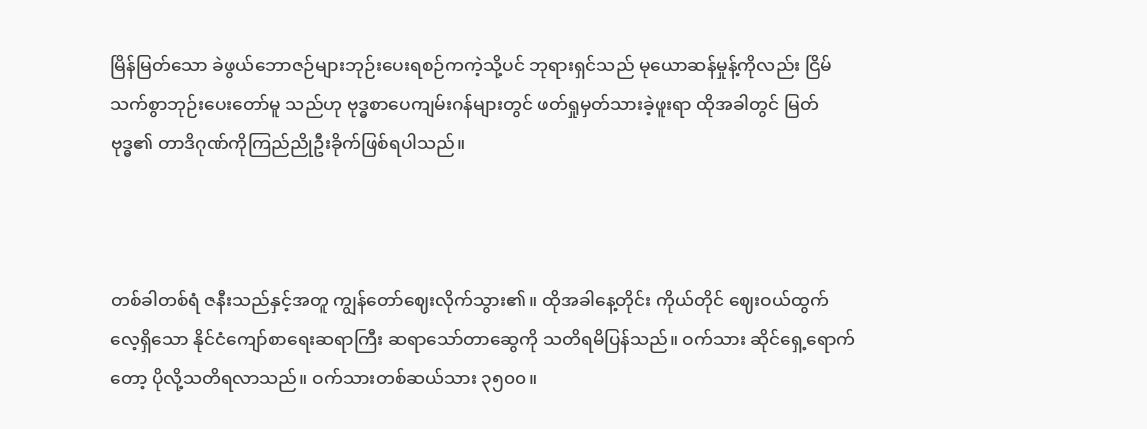မြိန်မြတ်သော ခဲဖွယ်ဘောဇဉ်များဘုဉ်းပေးရစဉ်ကကဲ့သို့ပင် ဘုရားရှင်သည် မုယောဆန်မှုန့်ကိုလည်း ငြိမ်သက်စွာဘုဉ်းပေးတော်မူ သည်ဟု ဗုဒ္ဓစာပေကျမ်းဂန်များတွင် ဖတ်ရှုမှတ်သားခဲ့ဖူးရာ ထိုအခါတွင် မြတ်ဗုဒ္ဓ၏ တာဒိဂုဏ်ကိုကြည်ညိုဦးခိုက်ဖြစ်ရပါသည်။



တစ်ခါတစ်ရံ ဇနီးသည်နှင့်အတူ ကျွန်တော်ဈေးလိုက်သွား၏။ ထိုအခါနေ့တိုင်း ကိုယ်တိုင် ဈေးဝယ်ထွက်လေ့ရှိသော နိုင်ငံကျော်စာရေးဆရာကြီး ဆရာသော်တာဆွေကို သတိရမိပြန်သည်။ ဝက်သား ဆိုင်ရှေ့ရောက်တော့ ပိုလို့သတိရလာသည်။ ဝက်သားတစ်ဆယ်သား ၃၅၀၀။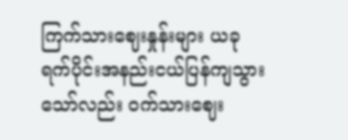ကြက်သားဈေးနှုန်းများ ယခုရက်ပိုင်းအနည်းငယ်ပြန်ကျသွား သော်လည်း ဝက်သားဈေး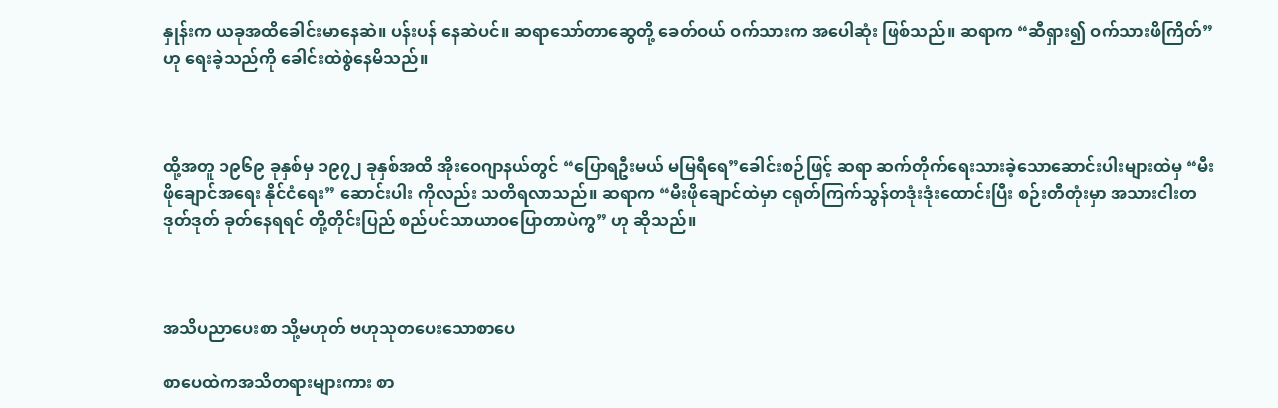နှုန်းက ယခုအထိခေါင်းမာနေဆဲ။ ပန်းပန် နေဆဲပင်။ ဆရာသော်တာဆွေတို့ ခေတ်ဝယ် ဝက်သားက အပေါဆုံး ဖြစ်သည်။ ဆရာက “ဆီရှား၍ ဝက်သားဖိကြိတ်” ဟု ရေးခဲ့သည်ကို ခေါင်းထဲစွဲနေမိသည်။



ထို့အတူ ၁၉၆၉ ခုနှစ်မှ ၁၉၇၂ ခုနှစ်အထိ အိုးဝေဂျာနယ်တွင် “ပြောရဦးမယ် မမြရီရေ”ခေါင်းစဉ်ဖြင့် ဆရာ ဆက်တိုက်ရေးသားခဲ့သောဆောင်းပါးများထဲမှ “မီးဖိုချောင်အရေး နိုင်ငံရေး” ဆောင်းပါး ကိုလည်း သတိရလာသည်။ ဆရာက “မီးဖိုချောင်ထဲမှာ ငရုတ်ကြက်သွန်တဒုံးဒုံးထောင်းပြီး စဉ်းတီတုံးမှာ အသားငါးတဒုတ်ဒုတ် ခုတ်နေရရင် တို့တိုင်းပြည် စည်ပင်သာယာဝပြောတာပဲကွ” ဟု ဆိုသည်။



အသိပညာပေးစာ သို့မဟုတ် ဗဟုသုတပေးသောစာပေ

စာပေထဲကအသိတရားများကား စာ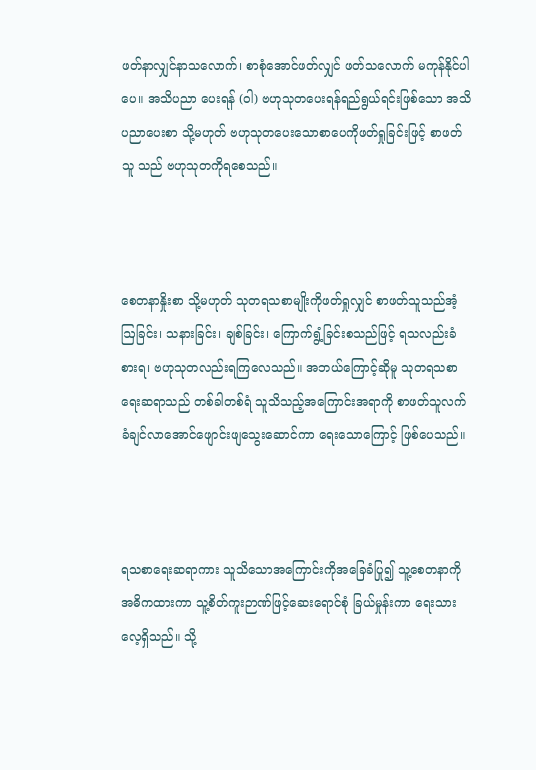ဖတ်နာလျှင်နာသလောက်၊ စာစုံအောင်ဖတ်လျှင် ဖတ်သလောက် မကုန်နိုင်ပါပေ။ အသိပညာ ပေးရန် (ဝါ) ဗဟုသုတပေးရန်ရည်ရွယ်ရင်းဖြစ်သော အသိပညာပေးစာ သို့မဟုတ် ဗဟုသုတပေးသောစာပေကိုဖတ်ရှုခြင်းဖြင့် စာဖတ်သူ သည် ဗဟုသုတကိုရစေသည်။



စေတနာနှိုးစာ သို့မဟုတ် သုတရသစာမျိုးကိုဖတ်ရှုလျှင် စာဖတ်သူသည်အံ့ဩခြင်း၊ သနားခြင်း၊ ချစ်ခြင်း၊ ကြောက်ရွံ့ခြင်းစသည်ဖြင့် ရသလည်းခံစားရ၊ ဗဟုသုတလည်းရကြလေသည်။ အဘယ်ကြောင့်ဆိုမူ သုတရသစာရေးဆရာသည် တစ်ခါတစ်ရံ သူသိသည့်အကြောင်းအရာကို စာဖတ်သူလက်ခံချင်လာအောင်ဖျောင်းဖျသွေးဆောင်ကာ ရေးသောကြောင့် ဖြစ်ပေသည်။



ရသစာရေးဆရာကား သူသိသောအကြောင်းကိုအခြေခံပြု၍ သူ့စေတနာကိုအဓိကထားကာ သူ့စိတ်ကူးဉာဏ်ဖြင့်ဆေးရောင်စုံ ခြယ်မှုန်းကာ ရေးသားလေ့ရှိသည်။ သို့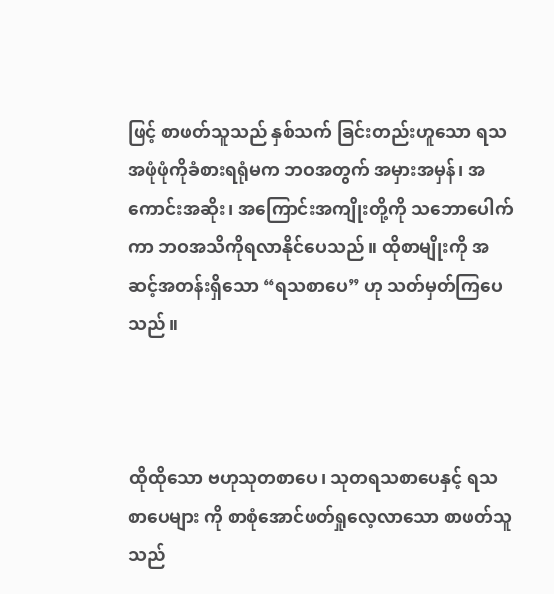ဖြင့် စာဖတ်သူသည် နှစ်သက် ခြင်းတည်းဟူသော ရသအဖုံဖုံကိုခံစားရရုံမက ဘဝအတွက် အမှားအမှန်၊ အကောင်းအဆိုး၊ အကြောင်းအကျိုးတို့ကို သဘောပေါက်ကာ ဘဝအသိကိုရလာနိုင်ပေသည်။ ထိုစာမျိုးကို အဆင့်အတန်းရှိသော “ရသစာပေ” ဟု သတ်မှတ်ကြပေသည်။



ထိုထိုသော ဗဟုသုတစာပေ၊ သုတရသစာပေနှင့် ရသစာပေများ ကို စာစုံအောင်ဖတ်ရှုလေ့လာသော စာဖတ်သူသည်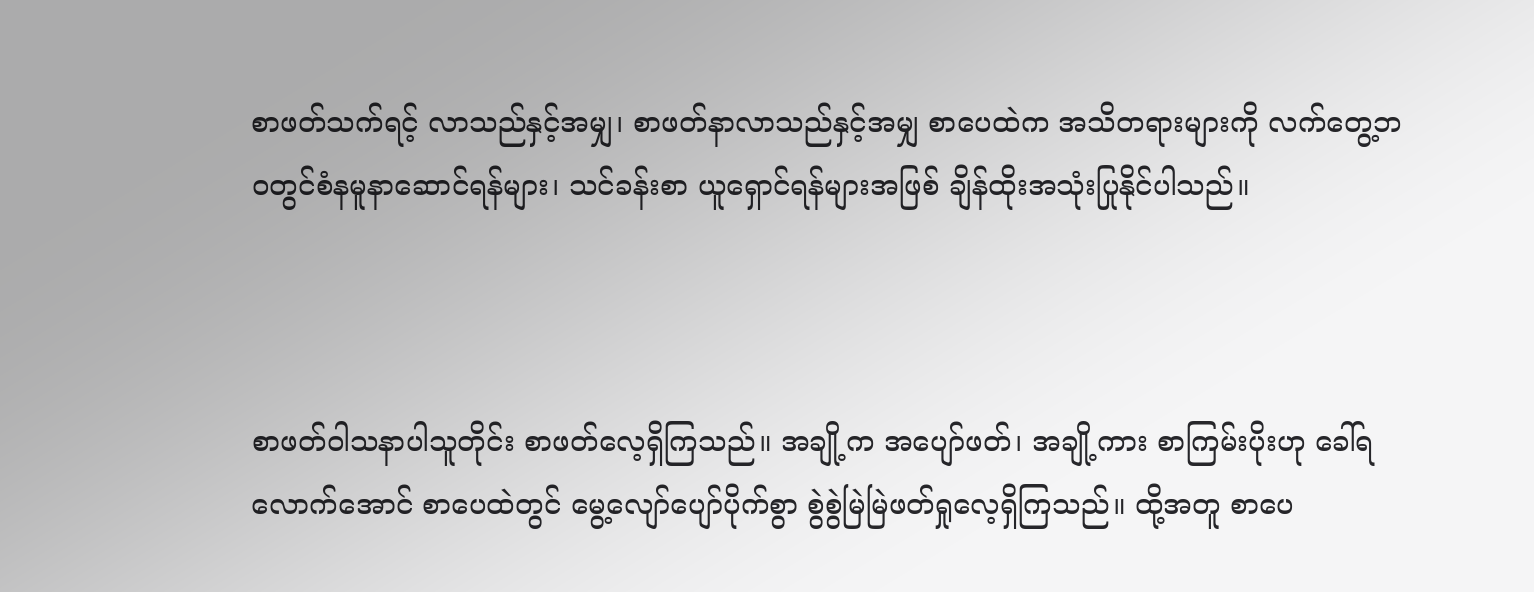စာဖတ်သက်ရင့် လာသည်နှင့်အမျှ၊ စာဖတ်နာလာသည်နှင့်အမျှ စာပေထဲက အသိတရားများကို လက်တွေ့ဘဝတွင်စံနမူနာဆောင်ရန်များ၊ သင်ခန်းစာ ယူရှောင်ရန်များအဖြစ် ချိန်ထိုးအသုံးပြုနိုင်ပါသည်။



စာဖတ်ဝါသနာပါသူတိုင်း စာဖတ်လေ့ရှိကြသည်။ အချို့က အပျော်ဖတ်၊ အချို့ကား စာကြမ်းပိုးဟု ခေါ်ရလောက်အောင် စာပေထဲတွင် မွေ့လျော်ပျော်ပိုက်စွာ စွဲစွဲမြဲမြဲဖတ်ရှုလေ့ရှိကြသည်။ ထို့အတူ စာပေ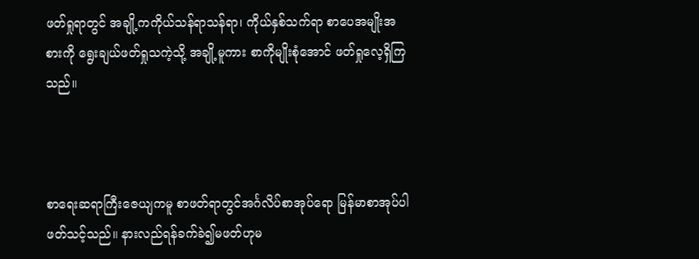ဖတ်ရှုရာတွင် အချို့ကကိုယ်သန်ရာသန်ရာ၊ ကိုယ်နှစ်သက်ရာ စာပေအမျိုးအစားကို ရွေးချယ်ဖတ်ရှုသကဲ့သို့ အချို့မူကား စာကိုမျိုးစုံအောင် ဖတ်ရှုလေ့ရှိကြသည်။



စာရေးဆရာကြီးဇေယျကမူ စာဖတ်ရာတွင်အင်္ဂလိပ်စာအုပ်ရော မြန်မာစာအုပ်ပါ ဖတ်သင့်သည်။ နားလည်ရန်ခက်ခဲ၍မဖတ်ဟုမ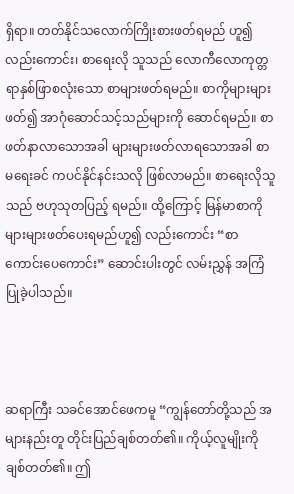ရှိရာ။ တတ်နိုင်သလောက်ကြိုးစားဖတ်ရမည် ဟူ၍လည်းကောင်း၊ စာရေးလို သူသည် လောကီလောကုတ္တရာနှစ်ဖြာစလုံးသော စာများဖတ်ရမည်။ စာကိုများများဖတ်၍ အာဂုံဆောင်သင့်သည်များကို ဆောင်ရမည်။ စာဖတ်နာလာသောအခါ များများဖတ်လာရသောအခါ စာမရေးခင် ကပင်နိုင်နင်းသလို ဖြစ်လာမည်။ စာရေးလိုသူသည် ဗဟုသုတပြည့် ရမည်။ ထို့ကြောင့် မြန်မာစာကို  များများဖတ်ပေးရမည်ဟူ၍ လည်းကောင်း “စာကောင်းပေကောင်း” ဆောင်းပါးတွင် လမ်းညွှန် အကြံပြုခဲ့ပါသည်။



ဆရာကြီး သခင်အောင်ဖေကမူ “ကျွန်တော်တို့သည် အများနည်းတူ တိုင်းပြည်ချစ်တတ်၏။ ကိုယ့်လူမျိုးကို ချစ်တတ်၏။ ဤ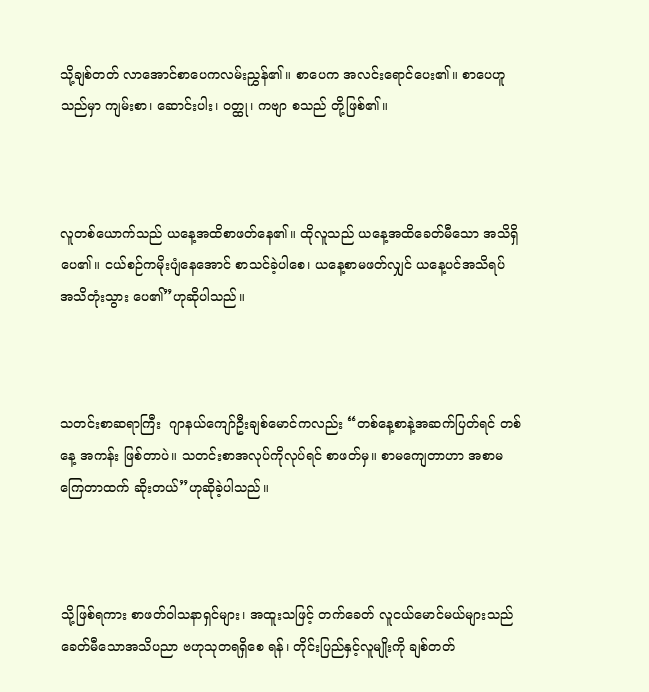သို့ချစ်တတ် လာအောင်စာပေကလမ်းညွှန်၏။ စာပေက အလင်းရောင်ပေး၏။ စာပေဟူသည်မှာ ကျမ်းစာ၊ ဆောင်းပါး၊ ဝတ္ထု၊ ကဗျာ စသည် တို့ဖြစ်၏။



လူတစ်ယောက်သည် ယနေ့အထိစာဖတ်နေ၏။ ထိုလူသည် ယနေ့အထိခေတ်မီသော အသိရှိပေ၏။ ငယ်စဉ်ကမိုးပျံနေအောင် စာသင်ခဲ့ပါစေ၊ ယနေ့စာမဖတ်လျှင် ယနေ့ပင်အသိရပ် အသိတုံးသွား ပေ၏”ဟုဆိုပါသည်။



သတင်းစာဆရာကြီး  ဂျာနယ်ကျော်ဦးချစ်မောင်ကလည်း “တစ်နေ့စာနဲ့အဆက်ပြတ်ရင် တစ်နေ့ အကန်း ဖြစ်တာပဲ။ သတင်းစာအလုပ်ကိုလုပ်ရင် စာဖတ်မှ။ စာမကျေတာဟာ အစာမကြေတာထက် ဆိုးတယ်”ဟုဆိုခဲ့ပါသည်။



သို့ဖြစ်ရကား စာဖတ်ဝါသနာရှင်များ၊ အထူးသဖြင့် တက်ခေတ် လူငယ်မောင်မယ်များသည် ခေတ်မီသောအသိပညာ ဗဟုသုတရရှိစေ ရန်၊ တိုင်းပြည်နှင့်လူမျိုးကို ချစ်တတ်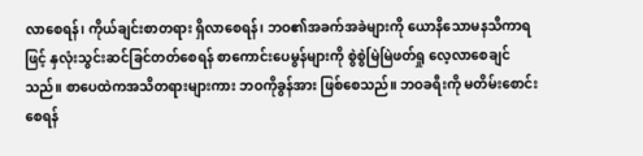လာစေရန်၊ ကိုယ်ချင်းစာတရား ရှိလာစေရန်၊ ဘဝ၏အခက်အခဲများကို ယောနိသောမနသီကာရဖြင့် နှလုံးသွင်းဆင်ခြင်တတ်စေရန် စာကောင်းပေမွန်များကို စွဲစွဲမြဲမြဲဖတ်ရှု လေ့လာစေချင်သည်။ စာပေထဲကအသိတရားများကား ဘဝကိုခွန်အား ဖြစ်စေသည်။ ဘဝခရီးကို မတိမ်းစောင်းစေရန်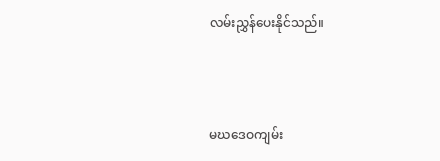လမ်းညွှန်ပေးနိုင်သည်။



မဃဒေဝကျမ်း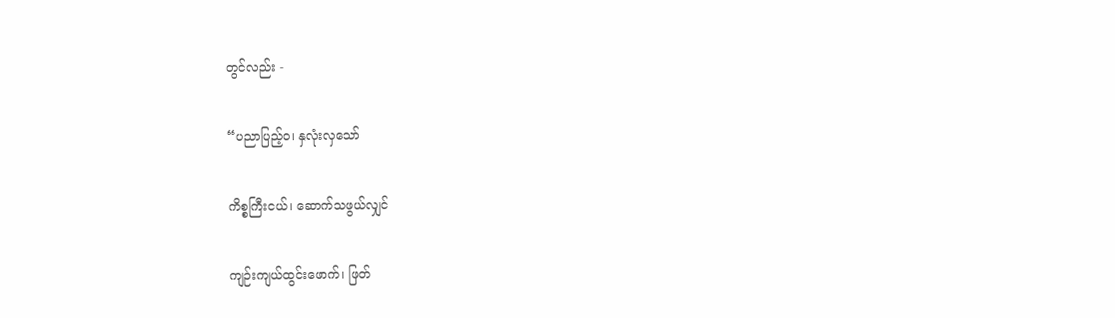တွင်လည်း -

“ပညာပြည့်ဝ၊ နှလုံးလှသော်

ကိစ္စကြီးငယ်၊ ဆောက်သဖွယ်လျှင်

ကျဉ်းကျယ်ထွင်းဖောက်၊ ဖြတ်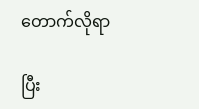တောက်လိုရာ

ပြီး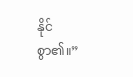နိုင်စွာ၏။”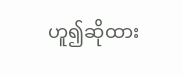ဟူ၍ဆိုထား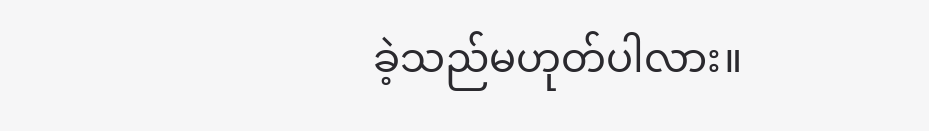ခဲ့သည်မဟုတ်ပါလား။